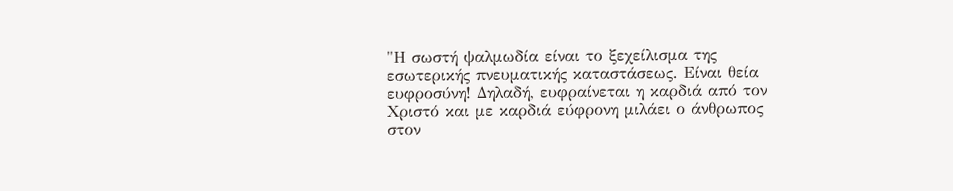"Η σωστή ψαλμωδία είναι το ξεχείλισμα της εσωτερικής πνευματικής καταστάσεως. Είναι θεία ευφροσύνη! Δηλαδή, ευφραίνεται η καρδιά από τον Χριστό και με καρδιά εύφρονη μιλάει ο άνθρωπος στον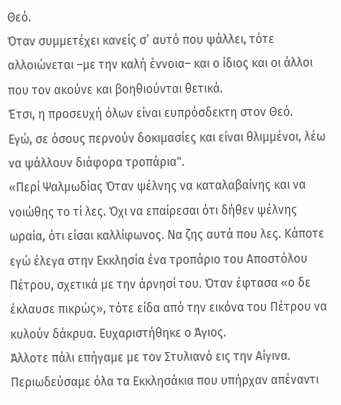Θεό.
Όταν συμμετέχει κανείς σ’ αυτό που ψάλλει, τότε αλλοιώνεται –με την καλή έννοια– και ο ίδιος και οι άλλοι που τον ακούνε και βοηθιούνται θετικά.
Έτσι, η προσευχή όλων είναι ευπρόσδεκτη στον Θεό.
Εγώ, σε όσους περνούν δοκιμασίες και είναι θλιμμένοι, λέω να ψάλλουν διάφορα τροπάρια".
«Περί Ψαλμωδίας Όταν ψέλνης να καταλαβαίνης και να νοιώθης το τί λες. Όχι να επαίρεσαι ότι δήθεν ψέλνης ωραία, ότι είσαι καλλίφωνος. Να ζης αυτά που λες. Κάποτε εγώ έλεγα στην Εκκλησία ένα τροπάριο του Αποστόλου Πέτρου, σχετικά με την άρνησί του. Όταν έφτασα «ο δε έκλαυσε πικρώς», τότε είδα από την εικόνα του Πέτρου να κυλούν δάκρυα. Ευχαριστήθηκε ο Άγιος.
Άλλοτε πάλι επήγαμε με τον Στυλιανό εις την Αίγινα. Περιωδεύσαμε όλα τα Εκκλησάκια που υπήρχαν απέναντι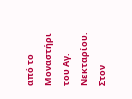από το Μοναστήρι του Αγ. Νεκταρίου. Στον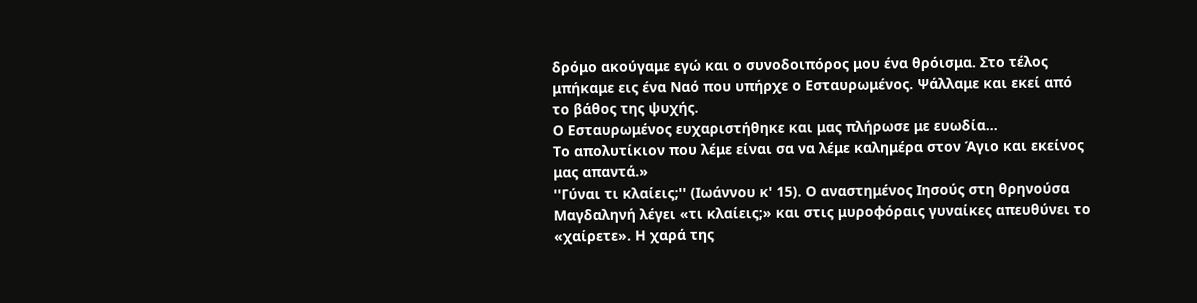δρόμο ακούγαμε εγώ και ο συνοδοιπόρος μου ένα θρόισμα. Στο τέλος μπήκαμε εις ένα Ναό που υπήρχε ο Εσταυρωμένος. Ψάλλαμε και εκεί από το βάθος της ψυχής.
Ο Εσταυρωμένος ευχαριστήθηκε και μας πλήρωσε με ευωδία…
Το απολυτίκιον που λέμε είναι σα να λέμε καλημέρα στον Άγιο και εκείνος μας απαντά.»
''Γύναι τι κλαίεις;'' (Ιωάννου κ' 15). Ο αναστημένος Ιησούς στη θρηνούσα Μαγδαληνή λέγει «τι κλαίεις;» και στις μυροφόραις γυναίκες απευθύνει το «χαίρετε». Η χαρά της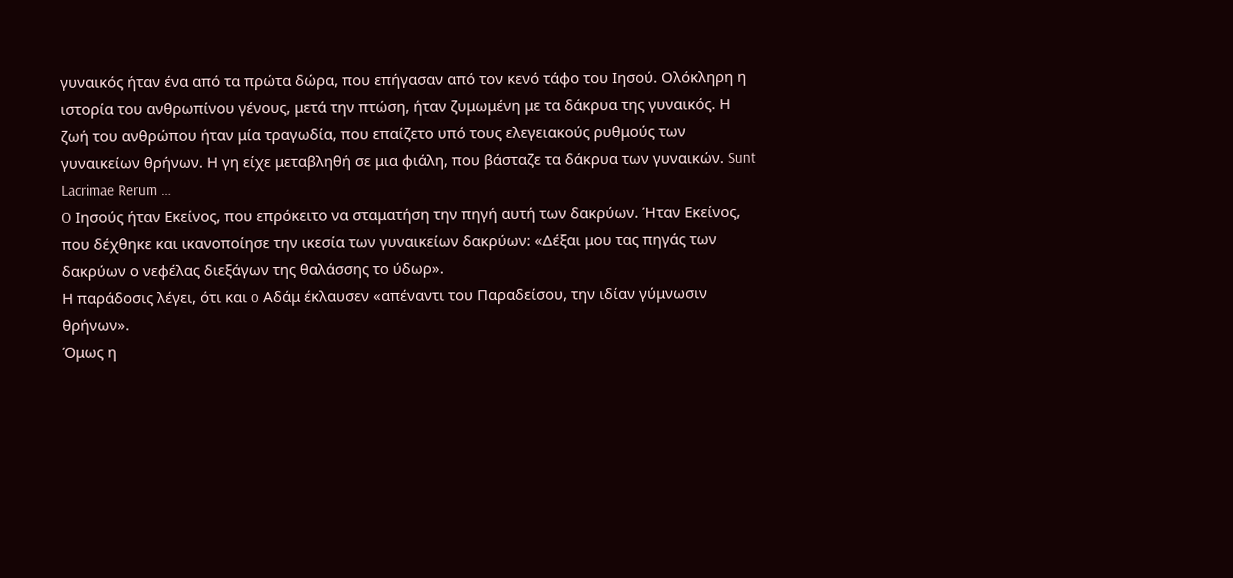γυναικός ήταν ένα από τα πρώτα δώρα, που επήγασαν από τον κενό τάφο του Ιησού. Ολόκληρη η ιστορία του ανθρωπίνου γένους, μετά την πτώση, ήταν ζυμωμένη με τα δάκρυα της γυναικός. Η ζωή του ανθρώπου ήταν μία τραγωδία, που επαίζετο υπό τους ελεγειακούς ρυθμούς των γυναικείων θρήνων. Η γη είχε μεταβληθή σε μια φιάλη, που βάσταζε τα δάκρυα των γυναικών. Sunt Lacrimae Rerum …
O Ιησούς ήταν Εκείνος, που επρόκειτο να σταματήση την πηγή αυτή των δακρύων. Ήταν Εκείνος, που δέχθηκε και ικανοποίησε την ικεσία των γυναικείων δακρύων: «Δέξαι μου τας πηγάς των δακρύων ο νεφέλας διεξάγων της θαλάσσης τo ύδωρ».
Η παράδοσις λέγει, ότι και o Αδάμ έκλαυσεν «απέναντι του Παραδείσου, την ιδίαν γύμνωσιν θρήνων».
Όμως η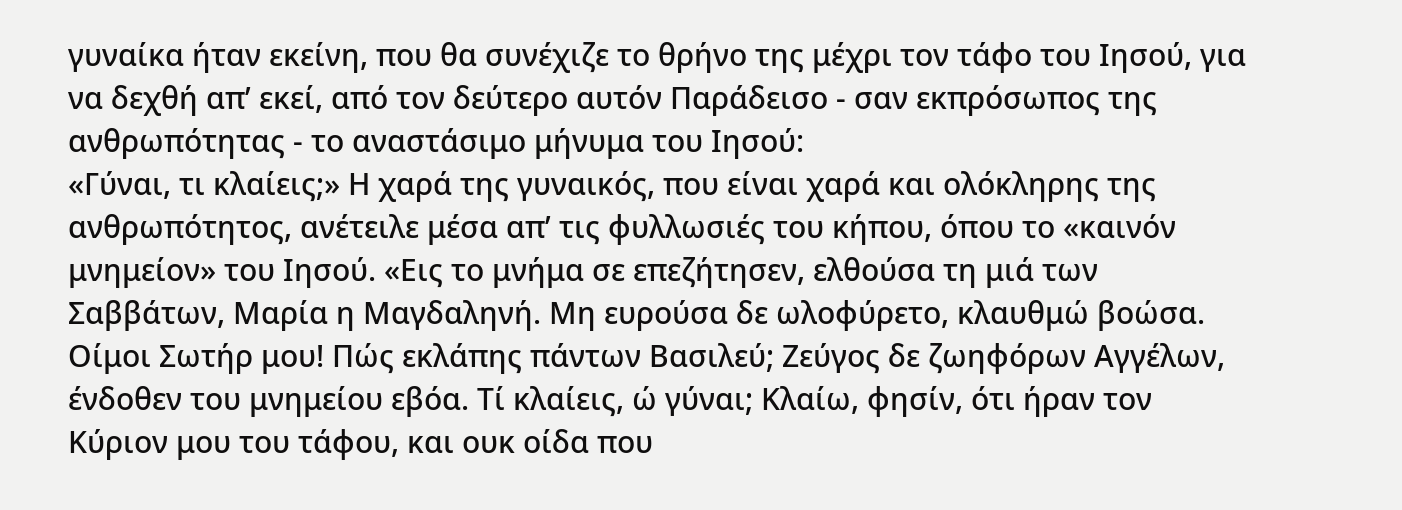γυναίκα ήταν εκείνη, που θα συνέχιζε το θρήνο της μέχρι τον τάφο του Ιησού, για να δεχθή απ’ εκεί, από τον δεύτερο αυτόν Παράδεισο - σαν εκπρόσωπος της ανθρωπότητας - το αναστάσιμο μήνυμα του Ιησού:
«Γύναι, τι κλαίεις;» Η χαρά της γυναικός, που είναι χαρά και ολόκληρης της ανθρωπότητος, ανέτειλε μέσα απ’ τις φυλλωσιές του κήπου, όπου το «καινόν μνημείον» του Ιησού. «Εις το μνήμα σε επεζήτησεν, ελθούσα τη μιά των Σαββάτων, Μαρία η Μαγδαληνή. Μη ευρούσα δε ωλοφύρετο, κλαυθμώ βοώσα. Οίμοι Σωτήρ μου! Πώς εκλάπης πάντων Βασιλεύ; Ζεύγος δε ζωηφόρων Αγγέλων, ένδοθεν του μνημείου εβόα. Τί κλαίεις, ώ γύναι; Κλαίω, φησίν, ότι ήραν τον Κύριον μου του τάφου, και ουκ οίδα που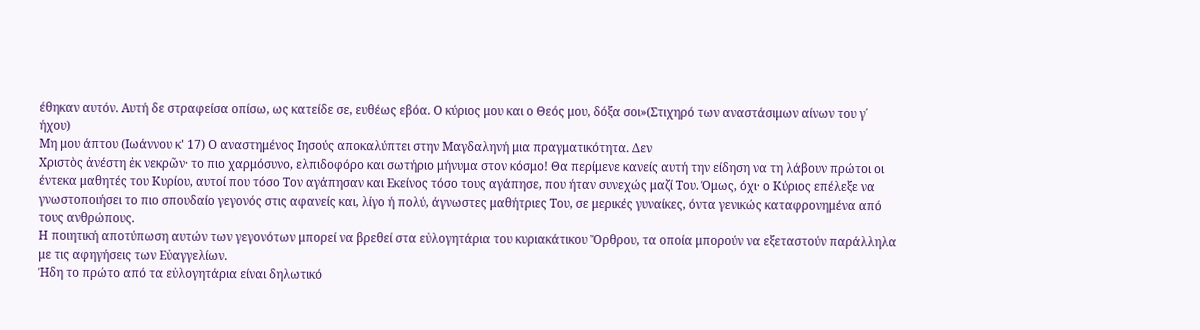έθηκαν αυτόν. Αυτή δε στραφείσα οπίσω, ως κατείδε σε, ευθέως εβόα. Ο κύριος μου και ο Θεός μου, δόξα σοι»(Στιχηρό των αναστάσιμων αίνων του γ΄ ήχου)
Μη μου άπτου (Ιωάννου κ' 17) Ο αναστημένος Ιησούς αποκαλύπτει στην Μαγδαληνή μια πραγματικότητα. Δεν
Χριστὸς ἀνέστη ἐκ νεκρῶν· το πιο χαρμόσυνο, ελπιδοφόρο και σωτήριο μήνυμα στον κόσμο! Θα περίμενε κανείς αυτή την είδηση να τη λάβουν πρώτοι οι έντεκα μαθητές του Κυρίου, αυτοί που τόσο Τον αγάπησαν και Εκείνος τόσο τους αγάπησε, που ήταν συνεχώς μαζί Του. Όμως, όχι· ο Κύριος επέλεξε να γνωστοποιήσει το πιο σπουδαίο γεγονός στις αφανείς και, λίγο ή πολύ, άγνωστες μαθήτριες Του, σε μερικές γυναίκες, όντα γενικώς καταφρονημένα από τους ανθρώπους.
Η ποιητική αποτύπωση αυτών των γεγονότων μπορεί να βρεθεί στα εὐλογητάρια του κυριακάτικου Ὄρθρου, τα οποία μπορούν να εξεταστούν παράλληλα με τις αφηγήσεις των Εὐαγγελίων.
Ήδη το πρώτο από τα εὐλογητάρια είναι δηλωτικό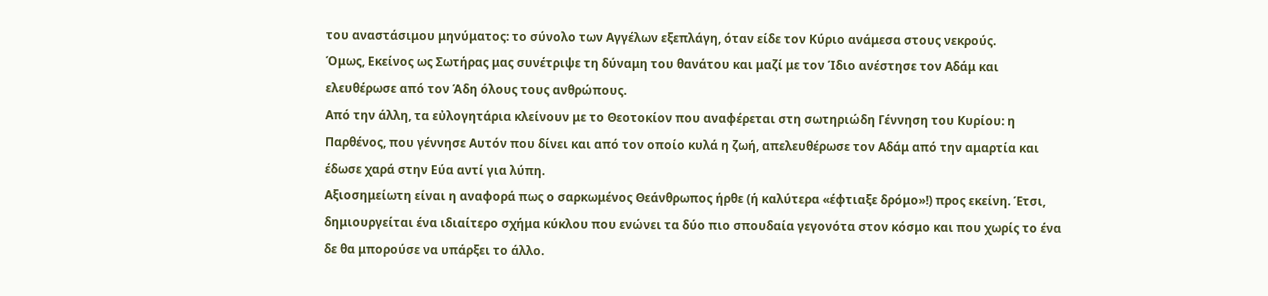του αναστάσιμου μηνύματος: το σύνολο των Αγγέλων εξεπλάγη, όταν είδε τον Κύριο ανάμεσα στους νεκρούς.
Όμως, Εκείνος ως Σωτήρας μας συνέτριψε τη δύναμη του θανάτου και μαζί με τον Ίδιο ανέστησε τον Αδάμ και ελευθέρωσε από τον Άδη όλους τους ανθρώπους.
Από την άλλη, τα εὐλογητάρια κλείνουν με το Θεοτοκίον που αναφέρεται στη σωτηριώδη Γέννηση του Κυρίου: η Παρθένος, που γέννησε Αυτόν που δίνει και από τον οποίο κυλά η ζωή, απελευθέρωσε τον Αδάμ από την αμαρτία και έδωσε χαρά στην Εύα αντί για λύπη.
Αξιοσημείωτη είναι η αναφορά πως ο σαρκωμένος Θεάνθρωπος ήρθε (ή καλύτερα «έφτιαξε δρόμο»!) προς εκείνη. Έτσι, δημιουργείται ένα ιδιαίτερο σχήμα κύκλου που ενώνει τα δύο πιο σπουδαία γεγονότα στον κόσμο και που χωρίς το ένα δε θα μπορούσε να υπάρξει το άλλο.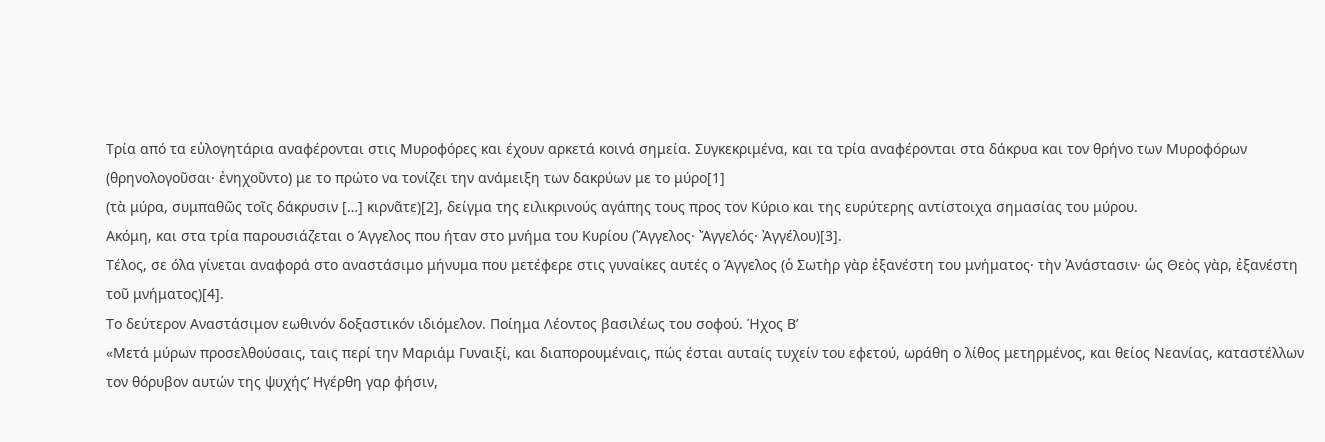Τρία από τα εὐλογητάρια αναφέρονται στις Μυροφόρες και έχουν αρκετά κοινά σημεία. Συγκεκριμένα, και τα τρία αναφέρονται στα δάκρυα και τον θρήνο των Μυροφόρων (θρηνολογοῦσαι· ἐνηχοῦντο) με το πρώτο να τονίζει την ανάμειξη των δακρύων με το μύρο[1]
(τὰ μύρα, συμπαθῶς τοῖς δάκρυσιν […] κιρνᾶτε)[2], δείγμα της ειλικρινούς αγάπης τους προς τον Κύριο και της ευρύτερης αντίστοιχα σημασίας του μύρου.
Ακόμη, και στα τρία παρουσιάζεται ο Άγγελος που ήταν στο μνήμα του Κυρίου (Ἄγγελος· Ἄγγελός· Ἀγγέλου)[3].
Τέλος, σε όλα γίνεται αναφορά στο αναστάσιμο μήνυμα που μετέφερε στις γυναίκες αυτές ο Άγγελος (ὁ Σωτὴρ γὰρ ἐξανέστη του μνήματος· τὴν Ἀνάστασιν· ὡς Θεὸς γὰρ, ἐξανέστη τοῦ μνήματος)[4].
Το δεύτερον Αναστάσιμον εωθινόν δοξαστικόν ιδιόμελον. Ποίημα Λέοντος βασιλέως του σοφού. Ήχος Β’
«Μετά μύρων προσελθούσαις, ταις περί την Μαριάμ Γυναιξί, και διαπορουμέναις, πώς έσται αυταίς τυχείν του εφετού, ωράθη ο λίθος μετηρμένος, και θείος Νεανίας, καταστέλλων τον θόρυβον αυτών της ψυχής’ Ηγέρθη γαρ φήσιν,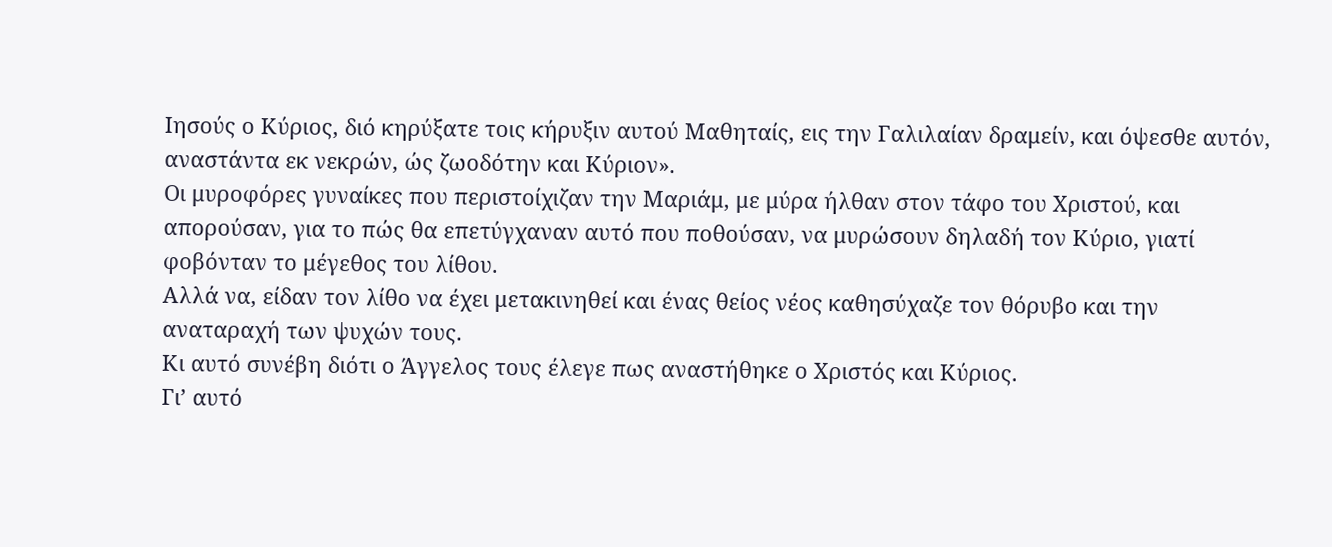Ιησούς ο Κύριος, διό κηρύξατε τοις κήρυξιν αυτού Μαθηταίς, εις την Γαλιλαίαν δραμείν, και όψεσθε αυτόν, αναστάντα εκ νεκρών, ώς ζωοδότην και Κύριον».
Οι μυροφόρες γυναίκες που περιστοίχιζαν την Μαριάμ, με μύρα ήλθαν στον τάφο του Χριστού, και απορούσαν, για το πώς θα επετύγχαναν αυτό που ποθούσαν, να μυρώσουν δηλαδή τον Κύριο, γιατί φοβόνταν το μέγεθος του λίθου.
Αλλά να, είδαν τον λίθο να έχει μετακινηθεί και ένας θείος νέος καθησύχαζε τον θόρυβο και την αναταραχή των ψυχών τους.
Κι αυτό συνέβη διότι ο Άγγελος τους έλεγε πως αναστήθηκε ο Χριστός και Κύριος.
Γι’ αυτό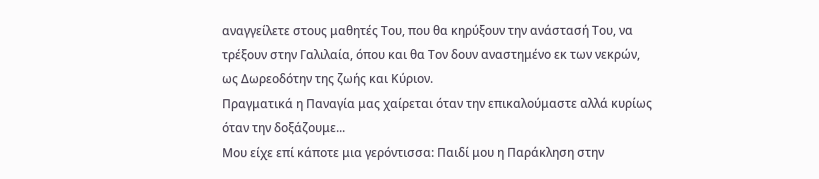αναγγείλετε στους μαθητές Του, που θα κηρύξουν την ανάστασή Του, να τρέξουν στην Γαλιλαία, όπου και θα Τον δουν αναστημένο εκ των νεκρών, ως Δωρεοδότην της ζωής και Κύριον.
Πραγματικά η Παναγία μας χαίρεται όταν την επικαλούμαστε αλλά κυρίως όταν την δοξάζουμε...
Μου είχε επί κάποτε μια γερόντισσα: Παιδί μου η Παράκληση στην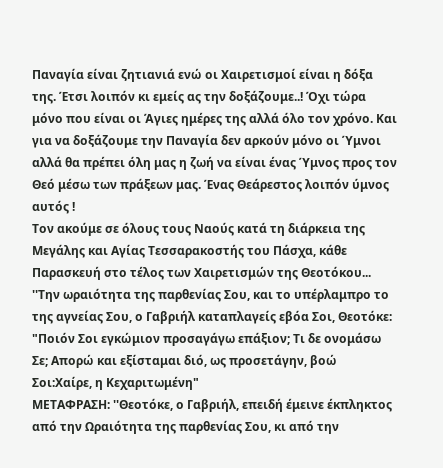Παναγία είναι ζητιανιά ενώ οι Χαιρετισμοί είναι η δόξα της. Έτσι λοιπόν κι εμείς ας την δοξάζουμε..! Όχι τώρα μόνο που είναι οι Άγιες ημέρες της αλλά όλο τον χρόνο. Και για να δοξάζουμε την Παναγία δεν αρκούν μόνο οι Ύμνοι αλλά θα πρέπει όλη μας η ζωή να είναι ένας Ύμνος προς τον Θεό μέσω των πράξεων μας. Ένας Θεάρεστος λοιπόν ύμνος αυτός !
Τον ακούμε σε όλους τους Ναούς κατά τη διάρκεια της Μεγάλης και Αγίας Τεσσαρακοστής του Πάσχα, κάθε Παρασκευή στο τέλος των Χαιρετισμών της Θεοτόκου...
''Την ωραιότητα της παρθενίας Σου, και το υπέρλαμπρο το της αγνείας Σου, ο Γαβριήλ καταπλαγείς εβόα Σοι, Θεοτόκε: "Ποιόν Σοι εγκώμιον προσαγάγω επάξιον; Τι δε ονομάσω Σε; Απορώ και εξίσταμαι διό, ως προσετάγην, βοώ Σοι:Χαίρε, η Κεχαριτωμένη"
ΜΕΤΑΦΡΑΣΗ: ''Θεοτόκε, ο Γαβριήλ, επειδή έμεινε έκπληκτος από την Ωραιότητα της παρθενίας Σου, κι από την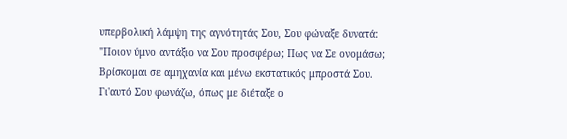υπερβολική λάμψη της αγνότητάς Σου, Σου φώναξε δυνατά: "Ποιον ύμνο αντάξιο να Σου προσφέρω; Πως να Σε ονομάσω; Βρίσκομαι σε αμηχανία και μένω εκστατικός μπροστά Σου. Γι'αυτό Σου φωνάζω, όπως με διέταξε ο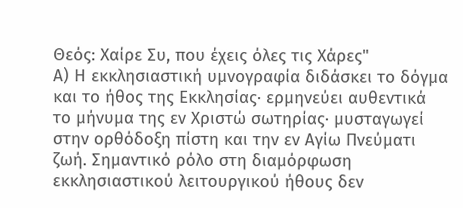Θεός: Χαίρε Συ, που έχεις όλες τις Χάρες"
Α) Η εκκλησιαστική υμνογραφία διδάσκει το δόγμα και το ήθος της Εκκλησίας· ερμηνεύει αυθεντικά το μήνυμα της εν Χριστώ σωτηρίας· μυσταγωγεί στην ορθόδοξη πίστη και την εν Αγίω Πνεύματι ζωή. Σημαντικό ρόλο στη διαμόρφωση εκκλησιαστικού λειτουργικού ήθους δεν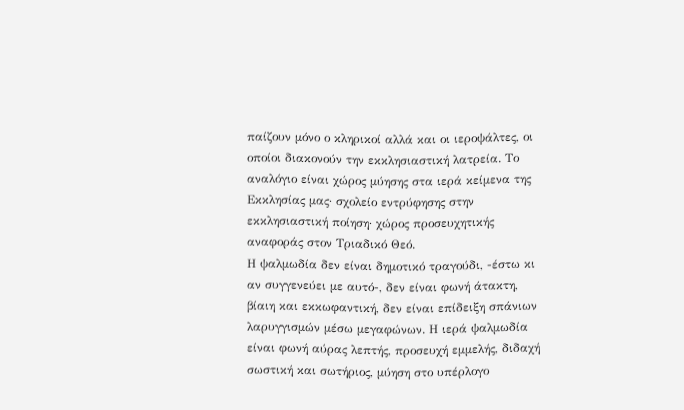παίζουν μόνο ο κληρικοί αλλά και οι ιεροψάλτες, οι οποίοι διακονούν την εκκλησιαστική λατρεία. Το αναλόγιο είναι χώρος μύησης στα ιερά κείμενα της Εκκλησίας μας· σχολείο εντρύφησης στην εκκλησιαστική ποίηση· χώρος προσευχητικής αναφοράς στον Τριαδικό Θεό.
Η ψαλμωδία δεν είναι δημοτικό τραγούδι, -έστω κι αν συγγενεύει με αυτό-, δεν είναι φωνή άτακτη, βίαιη και εκκωφαντική, δεν είναι επίδειξη σπάνιων λαρυγγισμών μέσω μεγαφώνων. Η ιερά ψαλμωδία είναι φωνή αύρας λεπτής, προσευχή εμμελής, διδαχή σωστική και σωτήριος, μύηση στο υπέρλογο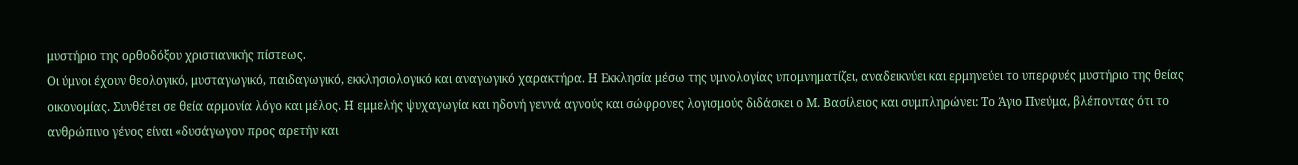μυστήριο της ορθοδόξου χριστιανικής πίστεως.
Οι ύμνοι έχουν θεολογικό, μυσταγωγικό, παιδαγωγικό, εκκλησιολογικό και αναγωγικό χαρακτήρα. Η Εκκλησία μέσω της υμνολογίας υπομνηματίζει, αναδεικνύει και ερμηνεύει το υπερφυές μυστήριο της θείας οικονομίας. Συνθέτει σε θεία αρμονία λόγο και μέλος. Η εμμελής ψυχαγωγία και ηδονή γεννά αγνούς και σώφρονες λογισμούς διδάσκει ο Μ. Βασίλειος και συμπληρώνει: Το Άγιο Πνεύμα, βλέποντας ότι το ανθρώπινο γένος είναι «δυσάγωγον προς αρετήν και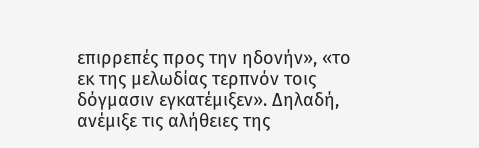επιρρεπές προς την ηδονήν», «το εκ της μελωδίας τερπνόν τοις δόγμασιν εγκατέμιξεν». Δηλαδή, ανέμιξε τις αλήθειες της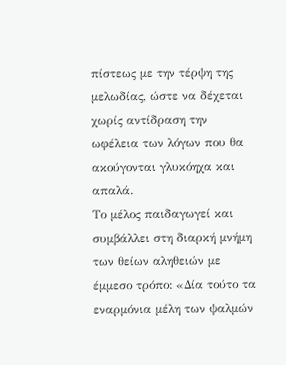πίστεως με την τέρψη της μελωδίας, ώστε να δέχεται χωρίς αντίδραση την ωφέλεια των λόγων που θα ακούγονται γλυκόηχα και απαλά.
Το μέλος παιδαγωγεί και συμβάλλει στη διαρκή μνήμη των θείων αληθειών με έμμεσο τρόπο: «Δία τούτο τα εναρμόνια μέλη των ψαλμών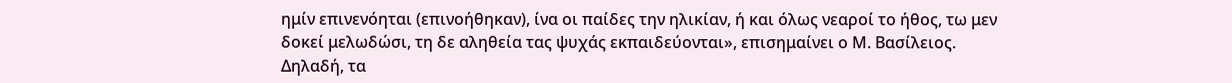ημίν επινενόηται (επινοήθηκαν), ίνα οι παίδες την ηλικίαν, ή και όλως νεαροί το ήθος, τω μεν δοκεί μελωδώσι, τη δε αληθεία τας ψυχάς εκπαιδεύονται», επισημαίνει ο Μ. Βασίλειος. Δηλαδή, τα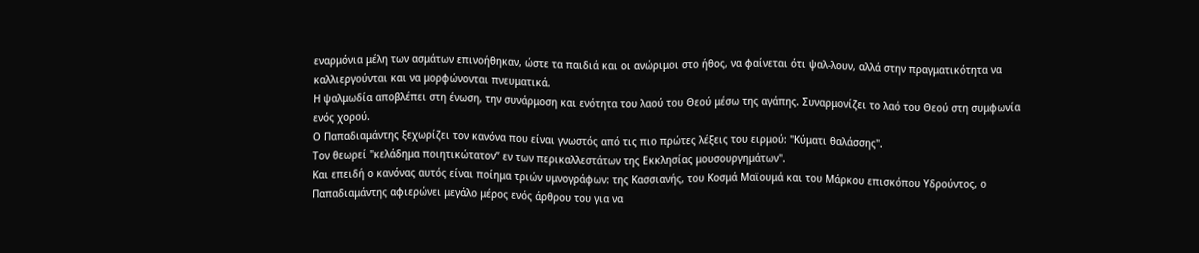εναρμόνια μέλη των ασμάτων επινοήθηκαν, ώστε τα παιδιά και οι ανώριμοι στο ήθος, να φαίνεται ότι ψαλ-λουν, αλλά στην πραγματικότητα να καλλιεργούνται και να μορφώνονται πνευματικά.
Η ψαλμωδία αποβλέπει στη ένωση, την συνάρμοση και ενότητα του λαού του Θεού μέσω της αγάπης. Συναρμονίζει το λαό του Θεού στη συμφωνία ενός χορού.
Ο Παπαδιαμάντης ξεχωρίζει τον κανόνα που είναι γνωστός από τις πιο πρώτες λέξεις του ειρμού: "Κύματι θαλάσσης".
Τον θεωρεί "κελάδημα ποιητικώτατον” εν των περικαλλεστάτων της Εκκλησίας μουσουργημάτων".
Και επειδή ο κανόνας αυτός είναι ποίημα τριών υμνογράφων: της Κασσιανής, του Κοσμά Μαϊουμά και του Μάρκου επισκόπου Υδρούντος, ο Παπαδιαμάντης αφιερώνει μεγάλο μέρος ενός άρθρου του για να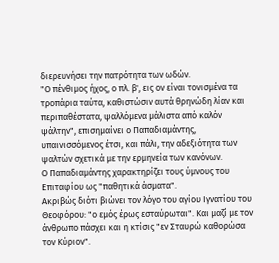διερευνήσει την πατρότητα των ωδών.
"Ο πένθιμος ήχος, ο πλ. β', εις ον είναι τονισμένα τα τροπάρια ταύτα, καθιστώσιν αυτά θρηνώδη λίαν και περιπαθέστατα, ψαλλόμενα μάλιστα από καλόν ψάλτην", επισημαίνει ο Παπαδιαμάντης, υπαινισσόμενος έτσι, και πάλι, την αδεξιότητα των ψαλτών σχετικά με την ερμηνεία των κανόνων.
Ο Παπαδιαμάντης χαρακτηρίζει τους ύμνους του Επιταφίου ως "παθητικά άσματα".
Ακριβώς διότι βιώνει τον λόγο του αγίου Ιγνατίου του Θεοφόρου: "ο εμός έρως εσταύρωται". Και μαζί με τον άνθρωπο πάσχει και η κτίσις "εν Σταυρώ καθορώσα τον Κύριον".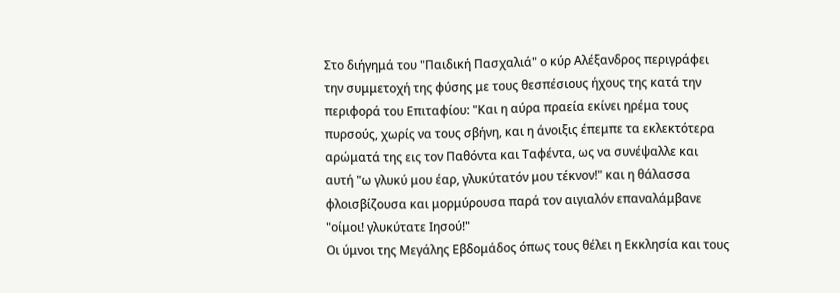Στο διήγημά του "Παιδική Πασχαλιά" ο κύρ Αλέξανδρος περιγράφει την συμμετοχή της φύσης με τους θεσπέσιους ήχους της κατά την περιφορά του Επιταφίου: "Και η αύρα πραεία εκίνει ηρέμα τους πυρσούς, χωρίς να τους σβήνη, και η άνοιξις έπεμπε τα εκλεκτότερα αρώματά της εις τον Παθόντα και Ταφέντα, ως να συνέψαλλε και αυτή "ω γλυκύ μου έαρ, γλυκύτατόν μου τέκνον!" και η θάλασσα φλοισβίζουσα και μορμύρουσα παρά τον αιγιαλόν επαναλάμβανε "οίμοι! γλυκύτατε Ιησού!"
Οι ύμνοι της Μεγάλης Εβδομάδος όπως τους θέλει η Εκκλησία και τους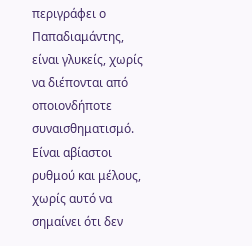περιγράφει ο Παπαδιαμάντης, είναι γλυκείς, χωρίς να διέπονται από οποιονδήποτε συναισθηματισμό. Είναι αβίαστοι ρυθμού και μέλους, χωρίς αυτό να σημαίνει ότι δεν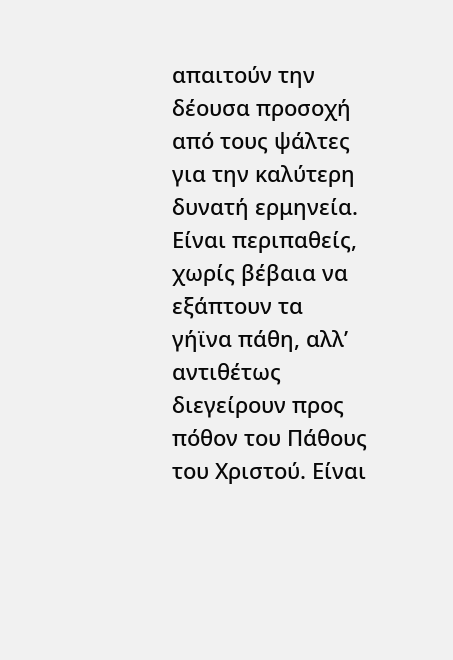απαιτούν την δέουσα προσοχή από τους ψάλτες για την καλύτερη δυνατή ερμηνεία. Είναι περιπαθείς, χωρίς βέβαια να εξάπτουν τα γήϊνα πάθη, αλλ’ αντιθέτως διεγείρουν προς πόθον του Πάθους του Χριστού. Είναι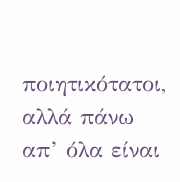ποιητικότατοι, αλλά πάνω απ’ όλα είναι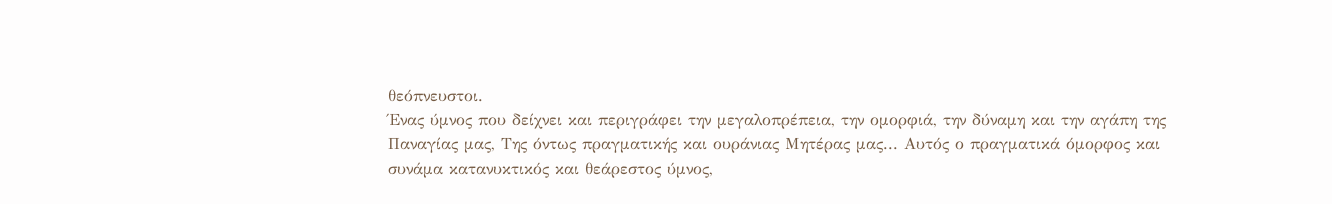θεόπνευστοι.
Ένας ύμνος που δείχνει και περιγράφει την μεγαλοπρέπεια, την ομορφιά, την δύναμη και την αγάπη της Παναγίας μας, Της όντως πραγματικής και ουράνιας Μητέρας μας... Αυτός ο πραγματικά όμορφος και συνάμα κατανυκτικός και θεάρεστος ύμνος,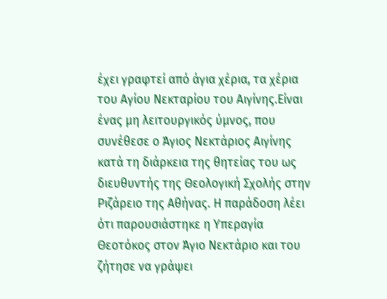έχει γραφτεί από άγια χέρια, τα χέρια του Αγίου Νεκταρίου του Αιγίνης.Είναι ένας μη λειτουργικός ύμνος, που συνέθεσε ο Άγιος Νεκτάριος Αιγίνης κατά τη διάρκεια της θητείας του ως διευθυντής της Θεολογική Σχολής στην Ριζάρειο της Αθήνας. Η παράδοση λέει ότι παρουσιάστηκε η Υπεραγία Θεοτόκος στον Άγιο Νεκτάριο και του ζήτησε να γράψει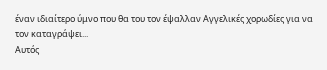έναν ιδιαίτερο ύμνο που θα του τον έψαλλαν Αγγελικές χορωδίες για να τον καταγράψει...
Αυτός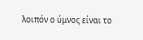λοιπόν ο ύμνος είναι το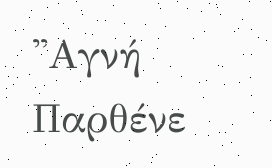''Αγνή Παρθένε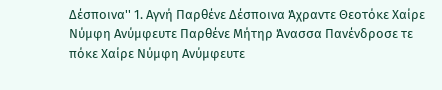Δέσποινα'' 1. Αγνή Παρθένε Δέσποινα Άχραντε Θεοτόκε Χαίρε Νύμφη Ανύμφευτε Παρθένε Μήτηρ Άνασσα Πανένδροσε τε πόκε Χαίρε Νύμφη Ανύμφευτε